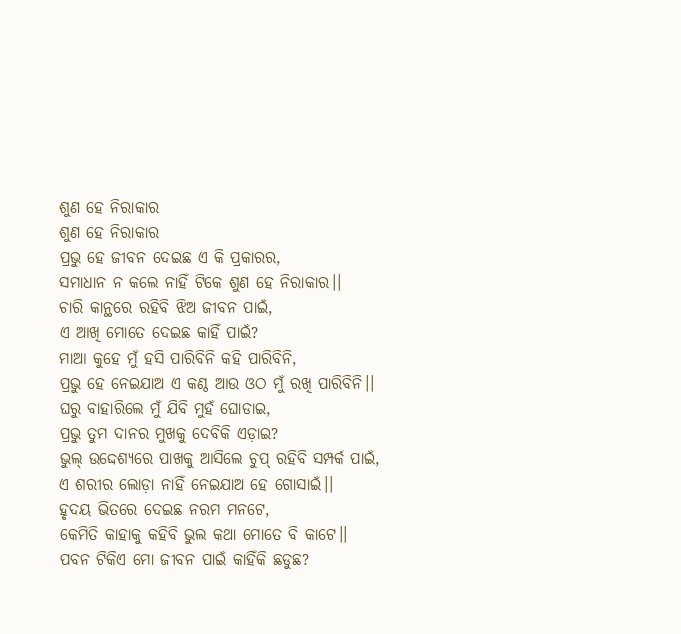ଶୁଣ ହେ ନିରାକାର
ଶୁଣ ହେ ନିରାକାର
ପ୍ରଭୁ ହେ ଜୀବନ ଦେଇଛ ଏ କି ପ୍ରକାରର,
ସମାଧାନ ନ କଲେ ନାହିଁ ଟିକେ ଶୁଣ ହେ ନିରାକାର।।
ଚାରି କାନ୍ଥରେ ରହିବି ଝିଅ ଜୀବନ ପାଇଁ,
ଏ ଆଖି ମୋତେ ଦେଇଛ କାହିଁ ପାଇଁ?
ମାଆ କୁହେ ମୁଁ ହସି ପାରିବିନି କହି ପାରିବିନି,
ପ୍ରଭୁ ହେ ନେଇଯାଅ ଏ କଣ୍ଠ ଆଉ ଓଠ ମୁଁ ରଖି ପାରିବିନି।।
ଘରୁ ବାହାରିଲେ ମୁଁ ଯିବି ମୁହଁ ଘୋଡାଇ,
ପ୍ରଭୁ ତୁମ ଦାନର ମୁଖକୁ ଦେବିକି ଏଡ଼ାଇ?
ଭୁଲ୍ ଉଦ୍ଦେଶ୍ୟରେ ପାଖକୁ ଆସିଲେ ଚୁପ୍ ରହିବି ସମ୍ପର୍କ ପାଇଁ,
ଏ ଶରୀର ଲୋଡ଼ା ନାହିଁ ନେଇଯାଅ ହେ ଗୋସାଇଁ।।
ହୃଦୟ ଭିତରେ ଦେଇଛ ନରମ ମନଟେ,
କେମିତି କାହାକୁ କହିବି ଭୁଲ କଥା ମୋତେ ବି କାଟେ।।
ପବନ ଟିକିଏ ମୋ ଜୀବନ ପାଇଁ କାହିଁକି ଛଡୁଛ?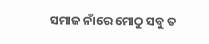ସମାଜ ନାଁରେ ମୋଠୁ ସବୁ ତ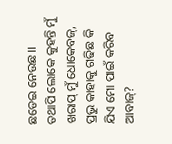ଛଡେଇ ନେଉଛ।।
ତଥାପି ଲୋକେ କୁହନ୍ତି ମୁଁ ଖରାପ୍ ମୁଁ ଧୋକେବଜ୍,
ପ୍ରଭୁ କାହାକୁ ଗଢିଛ କି ଯିଏ ମୋ ପାଇଁ କରିବ ଆବାଜ୍?